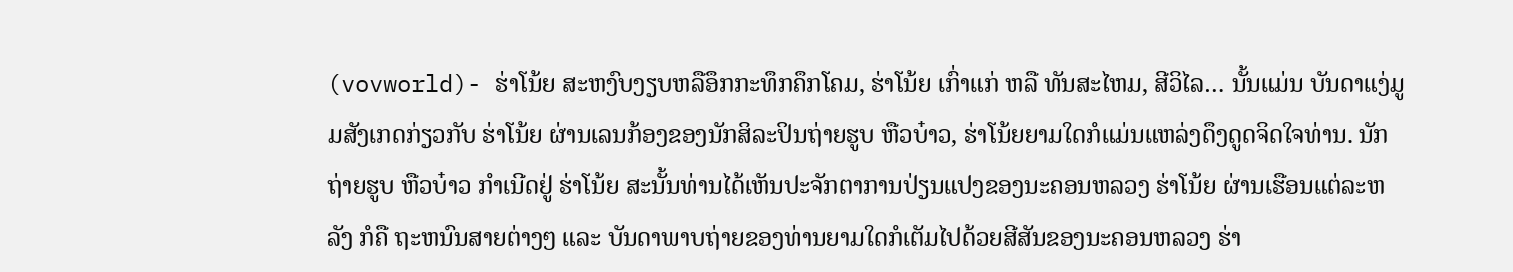(vovworld)- ຮ່າໂນ້ຍ ສະຫງົບງຽບຫລືອຶກກະທຶກຄຶກໂຄມ, ຮ່າໂນ້ຍ ເກົ່າແກ່ ຫລື ທັນສະໄຫມ, ສີວິໄລ… ນັ້ນແມ່ນ ບັນດາແງ່ມູມສັງເກດກ່ຽວກັບ ຮ່າໂນ້ຍ ຜ່ານເລນກ້ອງຂອງນັກສິລະປິນຖ່າຍຮູບ ຫືວບ໋າວ, ຮ່າໂນ້ຍຍາມໃດກໍແມ່ນແຫລ່ງດຶງດູດຈິດໃຈທ່ານ. ນັກຖ່າຍຮູບ ຫືວບ໋າວ ກຳເນີດຢູ່ ຮ່າໂນ້ຍ ສະນັ້ນທ່ານໄດ້ເຫັນປະຈັກຕາການປ່ຽນແປງຂອງນະຄອນຫລວງ ຮ່າໂນ້ຍ ຜ່ານເຮືອນແຕ່ລະຫລັງ ກໍຄື ຖະຫນົນສາຍຕ່າງໆ ແລະ ບັນດາພາບຖ່າຍຂອງທ່ານຍາມໃດກໍເຕັມໄປດ້ວຍສີສັນຂອງນະຄອນຫລວງ ຮ່າ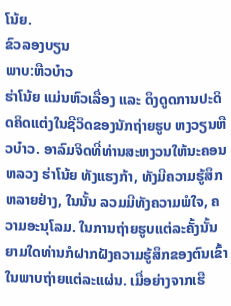ໂນ້ຍ.
ຂົວລອງບຽນ
ພາບ:ຫືວບ໋າວ
ຮ່າໂນ້ຍ ແມ່ນຫົວເລື່ອງ ແລະ ດຶງດູດການປະດິດຄິດແຕ່ງໃນຊີວິດຂອງນັກຖ່າຍຮູບ ຫງວຽນຫືວບ໋າວ. ອາລົມຈິດທີ່ທ່ານສະຫງວນໃຫ້ນະຄອນຫລວງ ຮ່າໂນ້ຍ ທັງແຮງກ້າ, ທັງມີຄວາມຮູ້ສຶກຫລາຍຢ່າງ, ໃນນັ້ນ ລວມມີທັງຄວາມພໍໃຈ, ຄວາມອະນຸໂລມ. ໃນການຖ່າຍຮູບແຕ່ລະຄັ້ງນັ້ນ ຍາມໃດທ່ານກໍຝາກຝັງຄວາມຮູ້ສຶກຂອງຕົນເຂົ້າໃນພາບຖ່າຍແຕ່ລະແຜ່ນ. ເມື່ອຍ່າງຈາກເຮື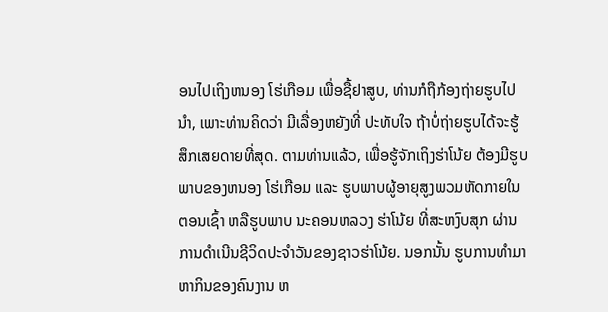ອນໄປເຖິງຫນອງ ໂຮ່ເກືອມ ເພື່ອຊື້ຢາສູບ, ທ່ານກໍຖືກ້ອງຖ່າຍຮູບໄປນຳ, ເພາະທ່ານຄິດວ່າ ມີເລື່ອງຫຍັງທີ່ ປະທັບໃຈ ຖ້າບໍ່ຖ່າຍຮູບໄດ້ຈະຮູ້ສຶກເສຍດາຍທີ່ສຸດ. ຕາມທ່ານແລ້ວ, ເພື່ອຮູ້ຈັກເຖິງຮ່າໂນ້ຍ ຕ້ອງມີຮູບພາບຂອງຫນອງ ໂຮ່ເກືອມ ແລະ ຮູບພາບຜູ້ອາຍຸສູງພວມຫັດກາຍໃນຕອນເຊົ້າ ຫລືຮູບພາບ ນະຄອນຫລວງ ຮ່າໂນ້ຍ ທີ່ສະຫງົບສຸກ ຜ່ານການດຳເນີນຊີວິດປະຈຳວັນຂອງຊາວຮ່າໂນ້ຍ. ນອກນັ້ນ ຮູບການທຳມາຫາກິນຂອງຄົນງານ ຫ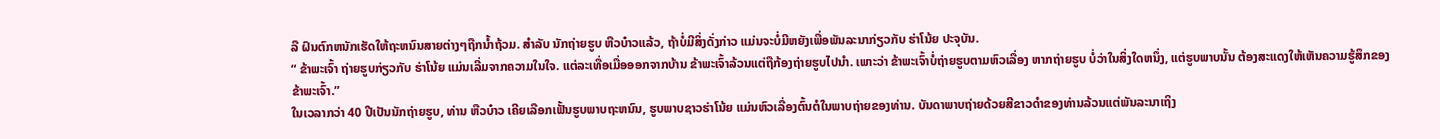ລື ຝົນຕົກຫນັກເຮັດໃຫ້ຖະຫນົນສາຍຕ່າງໆຖືກນ້ຳຖ້ວມ. ສຳລັບ ນັກຖ່າຍຮູບ ຫືວບ໋າວແລ້ວ, ຖ້າບໍ່ມີສິ່ງດັ່ງກ່າວ ແມ່ນຈະບໍ່ມີຫຍັງເພື່ອພັນລະນາກ່ຽວກັບ ຮ່າໂນ້ຍ ປະຈຸບັນ.
“ ຂ້າພະເຈົ້າ ຖ່າຍຮູບກ່ຽວກັບ ຮ່າໂນ້ຍ ແມ່ນເລີ່ມຈາກຄວາມໃນໃຈ. ແຕ່ລະເທື່ອເມື່ອອອກຈາກບ້ານ ຂ້າພະເຈົ້າລ້ວນແຕ່ຖືກ້ອງຖ່າຍຮູບໄປນຳ. ເພາະວ່າ ຂ້າພະເຈົ້າບໍ່ຖ່າຍຮູບຕາມຫົວເລື່ອງ ຫາກຖ່າຍຮູບ ບໍ່ວ່າໃນສິ່ງໃດຫນຶ່ງ, ແຕ່ຮູບພາບນັ້ນ ຕ້ອງສະແດງໃຫ້ເຫັນຄວາມຮູ້ສຶກຂອງຂ້າພະເຈົ້າ.”
ໃນເວລາກວ່າ 40 ປີເປັນນັກຖ່າຍຮູບ, ທ່ານ ຫືວບ໋າວ ເຄີຍເລືອກເຟັ້ນຮູບພາບຖະຫນົນ, ຮູບພາບຊາວຮ່າໂນ້ຍ ແມ່ນຫົວເລື່ອງຕົ້ນຕໍໃນພາບຖ່າຍຂອງທ່ານ. ບັນດາພາບຖ່າຍດ້ວຍສີຂາວດຳຂອງທ່ານລ້ວນແຕ່ພັນລະນາເຖິງ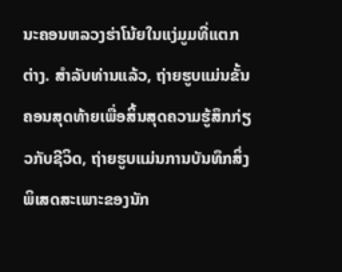ນະຄອນຫລວງຮ່າໂນ້ຍໃນແງ່ມູມທີ່ແຕກຕ່າງ. ສຳລັບທ່ານແລ້ວ, ຖ່າຍຮູບແມ່ນຂັ້ນຄອນສຸດທ້າຍເພື່ອສິ້ນສຸດຄວາມຮູ້ສຶກກ່ຽວກັບຊີວິດ, ຖ່າຍຮູບແມ່ນການບັນທຶກສິ່ງພິເສດສະເພາະຂອງນັກ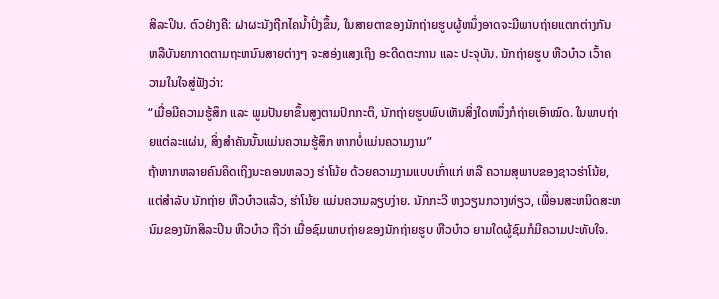ສິລະປິນ. ຕົວຢ່າງຄື: ຝາຜະນັງຖືກໄຄນ້ຳປົ່ງຂຶ້ນ, ໃນສາຍຕາຂອງນັກຖ່າຍຮູບຜູ້ຫນຶ່ງອາດຈະມີພາບຖ່າຍແຕກຕ່າງກັນ ຫລືບັນຍາກາດຕາມຖະຫນົນສາຍຕ່າງໆ ຈະສອ່ງແສງເຖິງ ອະດີດຕະການ ແລະ ປະຈຸບັນ. ນັກຖ່າຍຮູບ ຫືວບ໋າວ ເວົ້າຄວາມໃນໃຈສູ່ຟັງວ່າ:
“ເມື່ອມີຄວາມຮູ້ສຶກ ແລະ ພູມປັນຍາຂຶ້ນສູງຕາມປົກກະຕິ, ນັກຖ່າຍຮູບພົບເຫັນສິ່ງໃດຫນຶ່ງກໍຖ່າຍເອົາໝົດ. ໃນພາບຖ່າຍແຕ່ລະແຜ່ນ, ສິ່ງສຳຄັນນັ້ນແມ່ນຄວາມຮູ້ສຶກ ຫາກບໍ່ແມ່ນຄວາມງາມ”
ຖ້າຫາກຫລາຍຄົນຄິດເຖິງນະຄອນຫລວງ ຮ່າໂນ້ຍ ດ້ວຍຄວາມງາມແບບເກົ່າແກ່ ຫລື ຄວາມສຸພາບຂອງຊາວຮ່າໂນ້ຍ, ແຕ່ສຳລັບ ນັກຖ່າຍ ຫືວບ໋າວແລ້ວ, ຮ່າໂນ້ຍ ແມ່ນຄວາມລຽບງ່າຍ. ນັກກະວີ ຫງວຽນກວາງທ່ຽວ, ເພື່ອນສະຫນິດສະຫນົມຂອງນັກສິລະປິນ ຫືວບ໋າວ ຖືວ່າ ເມື່ອຊົມພາບຖ່າຍຂອງນັກຖ່າຍຮູບ ຫືວບ໋າວ ຍາມໃດຜູ້ຊົມກໍມີຄວາມປະທັບໃຈ.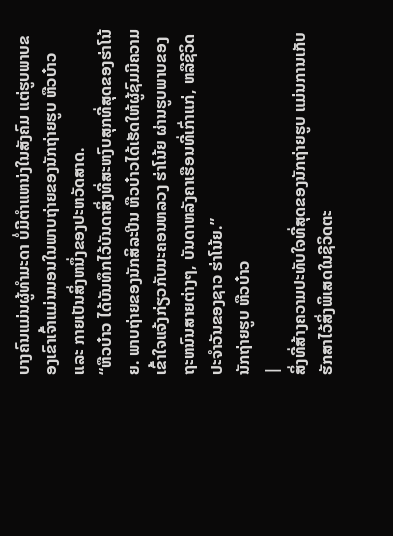ບາງຄົນແມ່ນຜູ້ທຳມະດາ ບໍ່ມີຕຳແຫນ່ງໃນສັງຄົມ ແຕ່ຮູບພາບຂອງເຂົາເຈົ້າແມ່ນນອນໃນພາບຖ່າຍຂອງນັກຖ່າຍຮູບ ຫືວບ໋າວ ແລະ ກາຍເປັນສິ່ງຫນຶ່ງຂອງປະຫວັດສາດ.
“ຫືວບ໋າວ ໄດ້ບັນທຶກໄວ້ບັນດາສິ່ງທີ່ສະຫງົບສຸກທີ່ສຸດຂອງຮ່າໂນ້ຍ. ພາບຖ່າຍຂອງນັກສິລະປີນ ຫືວບ໋າວໄດ້ເຮັດໃຫ້ຜູ້ຊົມມີຄວາມເຂົ້າໃຈແຈ້ງກ່ຽວກັບນະຄອນຫລວງ ຮ່າໂນ້ຍ ຜ່ານຮູບພາບຂອງຖະຫນົນສາຍຕ່າງໆ, ບັນດາຫລັງຄາເຮືອນທີ່ເກົ່າແກ່, ຫລືຊີວິດປະຈຳວັນຂອງຊາວ ຮ່າໂນ້ຍ.”
ນັກຖ່າຍຮູບ ຫືວບ໋າວ
|
ສິ່ງທີ່ສ້າງຄວາມປະທັບໃຈທີ່ສຸດຂອງນັກຖ່າຍຮູບ ແມ່ນການເກັບຮັກສາໄວ້ສິ່ງພິເສດໃນຊີວິດຕະ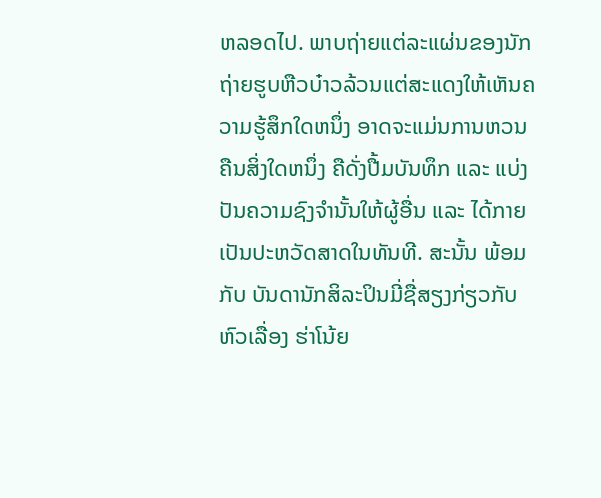ຫລອດໄປ. ພາບຖ່າຍແຕ່ລະແຜ່ນຂອງນັກຖ່າຍຮູບຫືວບ໋າວລ້ວນແຕ່ສະແດງໃຫ້ເຫັນຄວາມຮູ້ສຶກໃດຫນຶ່ງ ອາດຈະແມ່ນການຫວນຄືນສິ່ງໃດຫນຶ່ງ ຄືດັ່ງປື້ມບັນທຶກ ແລະ ແບ່ງປັນຄວາມຊົງຈຳນັ້ນໃຫ້ຜູ້ອື່ນ ແລະ ໄດ້ກາຍເປັນປະຫວັດສາດໃນທັນທີ. ສະນັ້ນ ພ້ອມກັບ ບັນດານັກສິລະປິນມີ່ຊື່ສຽງກ່ຽວກັບຫົວເລື່ອງ ຮ່າໂນ້ຍ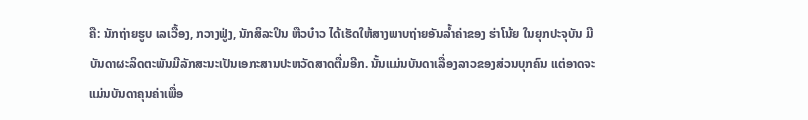ຄື: ນັກຖ່າຍຮູບ ເລເວື້ອງ, ກວາງຟູ່ງ, ນັກສິລະປິນ ຫືວບ໋າວ ໄດ້ເຮັດໃຫ້ສາງພາບຖ່າຍອັນລ້ຳຄ່າຂອງ ຮ່າໂນ້ຍ ໃນຍຸກປະຈຸບັນ ມີບັນດາຜະລິດຕະພັນມີລັກສະນະເປັນເອກະສານປະຫວັດສາດຕື່ມອີກ. ນັ້ນແມ່ນບັນດາເລື່ອງລາວຂອງສ່ວນບຸກຄົນ ແຕ່ອາດຈະແມ່ນບັນດາຄຸນຄ່າເພື່ອ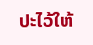ປະໄວ້ໃຫ້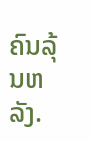ຄົນລຸ້ນຫລັງ.